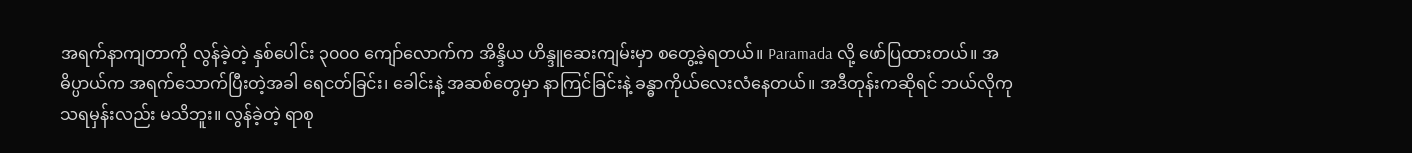အရက်နာကျတာကို လွန်ခဲ့တဲ့ နှစ်ပေါင်း ၃၀၀၀ ကျော်လောက်က အိန္ဒိယ ဟိန္ဒူဆေးကျမ်းမှာ စတွေ့ခဲ့ရတယ်။ Paramada လို့ ဖော်ပြထားတယ်။ အဓိပ္ပာယ်က အရက်သောက်ပြီးတဲ့အခါ ရေငတ်ခြင်း၊ ခေါင်းနဲ့ အဆစ်တွေမှာ နာကြင်ခြင်းနဲ့ ခန္ဓာကိုယ်လေးလံနေတယ်။ အဒီတုန်းကဆိုရင် ဘယ်လိုကုသရမှန်းလည်း မသိဘူး။ လွန်ခဲ့တဲ့ ရာစု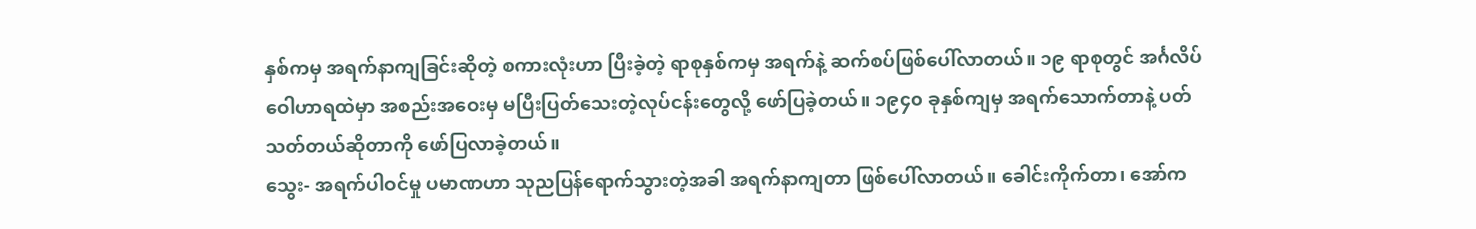နှစ်ကမှ အရက်နာကျခြင်းဆိုတဲ့ စကားလုံးဟာ ပြီးခဲ့တဲ့ ရာစုနှစ်ကမှ အရက်နဲ့ ဆက်စပ်ဖြစ်ပေါ်လာတယ်။ ၁၉ ရာစုတွင် အင်္ဂလိပ် ဝေါဟာရထဲမှာ အစည်းအဝေးမှ မပြီးပြတ်သေးတဲ့လုပ်ငန်းတွေလို့ ဖော်ပြခဲ့တယ်။ ၁၉၄၀ ခုနှစ်ကျမှ အရက်သောက်တာနဲ့ ပတ်သတ်တယ်ဆိုတာကို ဖော်ပြလာခဲ့တယ်။
သွေး- အရက်ပါဝင်မှု ပမာဏဟာ သုညပြန်ရောက်သွားတဲ့အခါ အရက်နာကျတာ ဖြစ်ပေါ်လာတယ်။ ခေါင်းကိုက်တာ၊ အော်က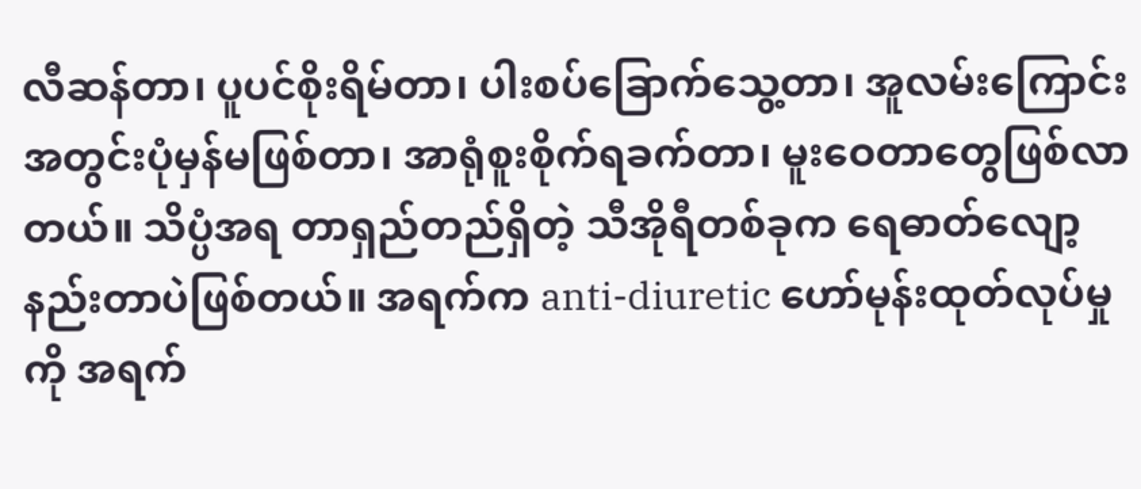လီဆန်တာ၊ ပူပင်စိုးရိမ်တာ၊ ပါးစပ်ခြောက်သွေ့တာ၊ အူလမ်းကြောင်း အတွင်းပုံမှန်မဖြစ်တာ၊ အာရုံစူးစိုက်ရခက်တာ၊ မူးဝေတာတွေဖြစ်လာတယ်။ သိပ္ပံအရ တာရှည်တည်ရှိတဲ့ သီအိုရီတစ်ခုက ရေဓာတ်လျော့နည်းတာပဲဖြစ်တယ်။ အရက်က anti-diuretic ဟော်မုန်းထုတ်လုပ်မှုကို အရက်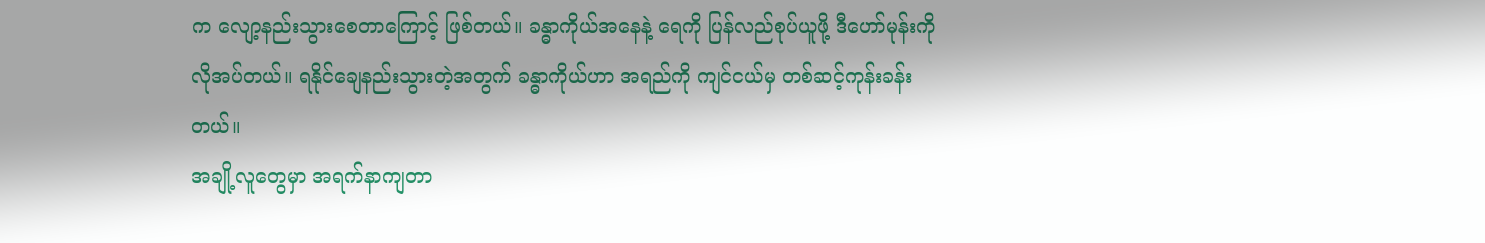က လျော့နည်းသွားစေတာကြောင့် ဖြစ်တယ်။ ခန္ဓာကိုယ်အနေနဲ့ ရေကို ပြန်လည်စုပ်ယူဖို့ ဒီဟော်မုန်းကို လိုအပ်တယ်။ ရနိုင်ချေနည်းသွားတဲ့အတွက် ခန္ဓာကိုယ်ဟာ အရည်ကို ကျင်ငယ်မှ တစ်ဆင့်ကုန်းခန်းတယ်။
အချို့လူတွေမှာ အရက်နာကျတာ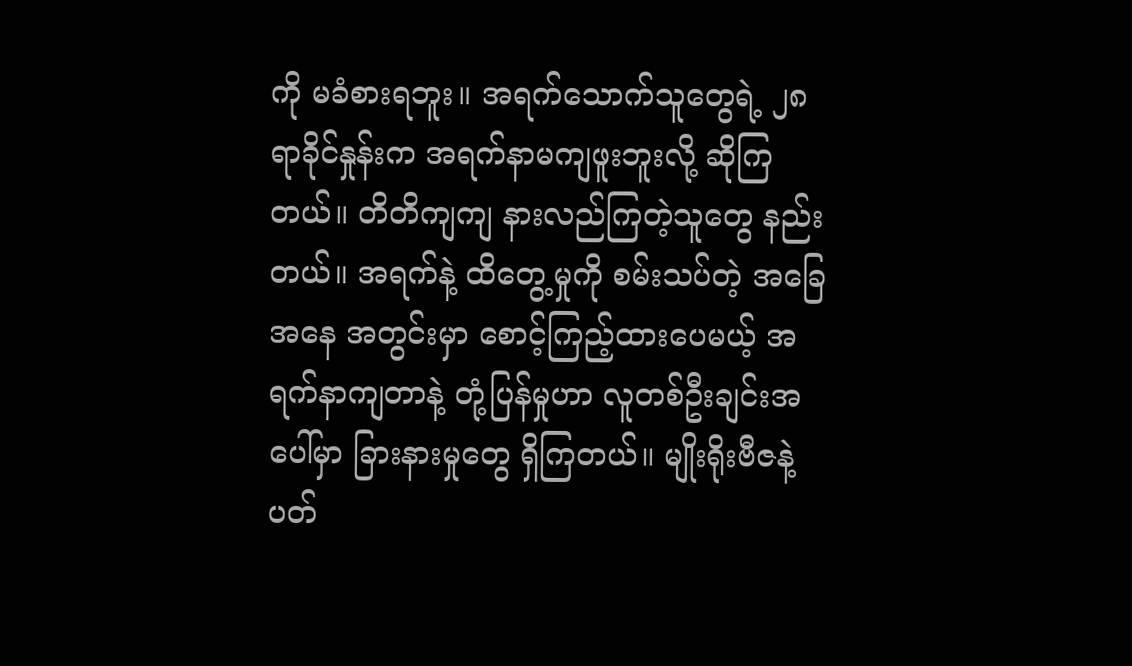ကို မခံစားရဘူး။ အရက်သောက်သူတွေရဲ့ ၂၈ ရာခိုင်နှုန်းက အရက်နာမကျဖူးဘူးလို့ ဆိုကြတယ်။ တိတိကျကျ နားလည်ကြတဲ့သူတွေ နည်းတယ်။ အရက်နဲ့ ထိတွေ့မှုကို စမ်းသပ်တဲ့ အခြေအနေ အတွင်းမှာ စောင့်ကြည့်ထားပေမယ့် အရက်နာကျတာနဲ့ တုံ့ပြန်မှုဟာ လူတစ်ဦးချင်းအပေါ်မှာ ခြားနားမှုတွေ ရှိကြတယ်။ မျိုးရိုးဗီဇနဲ့ ပတ်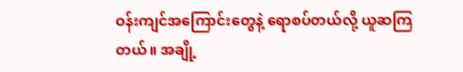ဝန်းကျင်အကြောင်းတွေနဲ့ ရောစပ်တယ်လို့ ယူဆကြတယ်။ အချို့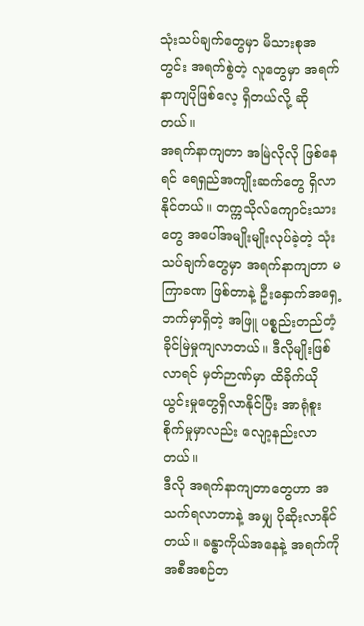သုံးသပ်ချက်တွေမှာ မိသားစုအတွင်း အရက်စွဲတဲ့ လူတွေမှာ အရက်နာကျပိုဖြစ်လေ့ ရှိတယ်လို့ ဆိုတယ်။
အရက်နာကျတာ အမြဲလိုလို ဖြစ်နေရင် ရေရှည်အကျိုးဆက်တွေ ရှိလာနိုင်တယ်။ တက္ကသိုလ်ကျောင်းသားတွေ အပေါ်အမျိုးမျိုးလုပ်ခဲ့တဲ့ သုံးသပ်ချက်တွေမှာ အရက်နာကျတာ မကြာခဏ ဖြစ်တာနဲ့ ဦးနှောက်အရှေ့ဘက်မှာရှိတဲ့ အဖြူ ပစ္စည်းတည်တံ့ခိုင်မြဲမှုကျလာတယ်။ ဒီလိုမျိုးဖြစ်လာရင် မှတ်ဉာဏ်မှာ ထိခိုက်ယိုယွင်းမှုတွေရှိလာနိုင်ပြီး အာရုံစူးစိုက်မှုမှာလည်း လျော့နည်းလာတယ်။
ဒီလို အရက်နာကျတာတွေဟာ အသက်ရလာတာနဲ့ အမျှ ပိုဆိုးလာနိုင်တယ်။ ခန္ဓာကိုယ်အနေနဲ့ အရက်ကို အစီအစဉ်တ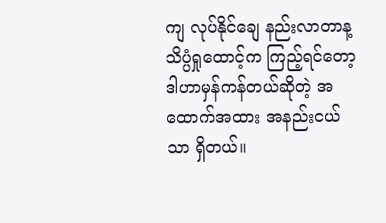ကျ လုပ်နိုင်ချေ နည်းလာတာန့ သိပ္ပံရှုထောင့်က ကြည့်ရင်တော့ ဒါဟာမှန်ကန်တယ်ဆိုတဲ့ အထောက်အထား အနည်းငယ်သာ ရှိတယ်။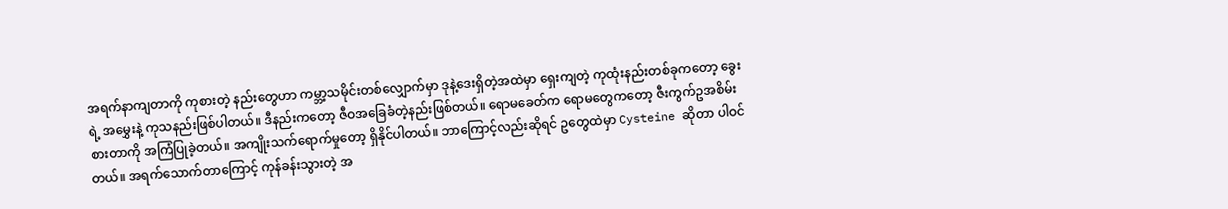အရက်နာကျတာကို ကုစားတဲ့ နည်းတွေဟာ ကမ္ဘာ့သမိုင်းတစ်လျှောက်မှာ ဒုနဲ့ဒေးရှိတဲ့အထဲမှာ ရှေးကျတဲ့ ကုထုံးနည်းတစ်ခုကတော့ ခွေးရဲ့ အမွှေးနဲ့ ကုသနည်းဖြစ်ပါတယ်။ ဒီနည်းကတော့ ဇီဝအခြေခံတဲ့နည်းဖြစ်တယ်။ ရောမခေတ်က ရောမတွေကတော့ ဇီးကွက်ဥအစိမ်းစားတာကို အကြံပြုခဲ့တယ်။ အကျိုးသက်ရောက်မှုတော့ ရှိနိုင်ပါတယ်။ ဘာကြောင့်လည်းဆိုရင် ဥတွေထဲမှာ Cysteine ဆိုတာ ပါဝင်တယ်။ အရက်သောက်တာကြောင့် ကုန်ခန်းသွားတဲ့ အ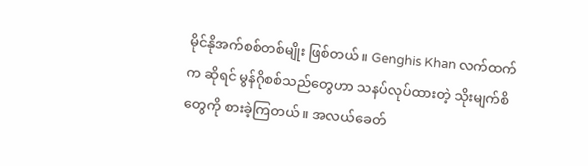မိုင်နိုအက်စစ်တစ်မျိုး ဖြစ်တယ်။ Genghis Khan လက်ထက်က ဆိုရင် မွန်ဂိုစစ်သည်တွေဟာ သနပ်လုပ်ထားတဲ့ သိုးမျက်စိတွေကို စားခဲ့ကြတယ်။ အလယ်ခေတ်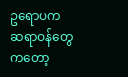ဥရောပက ဆရာဝန်တွေကတော့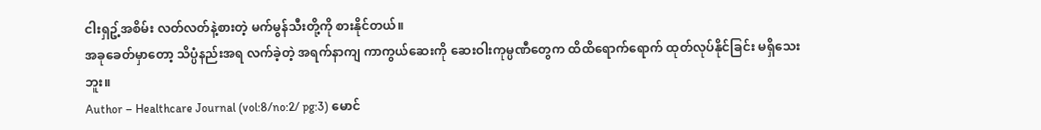ငါးရှဥ့်အစိမ်း လတ်လတ်နဲ့စားတဲ့ မက်မွန်သီးတို့ကို စားနိုင်တယ်။
အခုခေတ်မှာတော့ သိပ္ပံနည်းအရ လက်ခဲ့တဲ့ အရက်နာကျ ကာကွယ်ဆေးကို ဆေးဝါးကုမ္ပဏီတွေက ထိထိရောက်ရောက် ထုတ်လုပ်နိုင်ခြင်း မရှိသေးဘူး။
Author – Healthcare Journal (vol:8/no:2/ pg:3) မောင်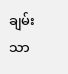ချမ်းသာ